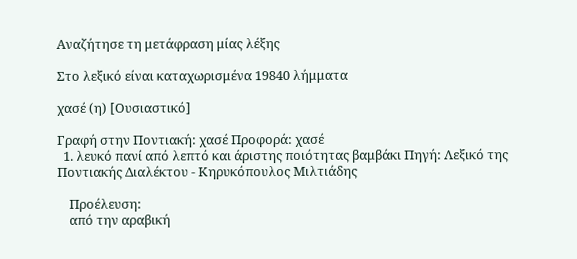Αναζήτησε τη μετάφραση μίας λέξης

Στο λεξικό είναι καταχωρισμένα 19840 λήμματα

χασέ (η) [Ουσιαστικό]

Γραφή στην Ποντιακή: χασέ Προφορά: χασέ
  1. λευκό πανί από λεπτό και άριστης ποιότητας βαμβάκι Πηγή: Λεξικό της Ποντιακής Διαλέκτου - Κηρυκόπουλος Μιλτιάδης

    Προέλευση:
    από την αραβική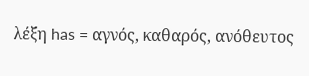λέξη has = αγνός, καθαρός, ανόθευτος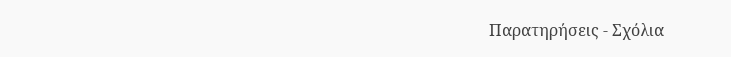Παρατηρήσεις - Σχόλια